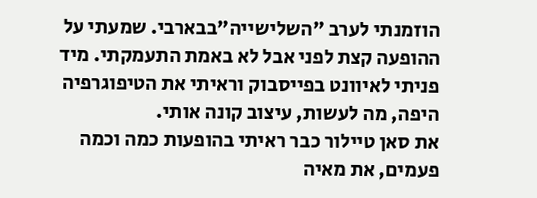הוזמנתי לערב "השלישייה"בבארבי. שמעתי על ההופעה קצת לפני אבל לא באמת התעמקתי. מיד פניתי לאיוונט בפייסבוק וראיתי את הטיפוגרפיה היפה, מה לעשות, עיצוב קונה אותי.
את סאן טיילור כבר ראיתי בהופעות כמה וכמה פעמים, את מאיה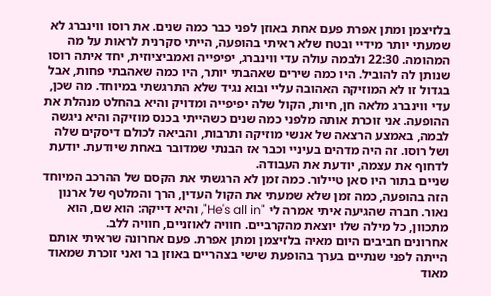בלזיצמן ומתן אפרת פעם אחת באוזן לפני כבר כמה שנים. את רוסו ווינברג לא שמעתי יותר מידיי ובטח שלא ראיתי בהופעה, הייתי סקרנית לראות על מה המהומה. 22:30 ולבמה עולה עדי ווינברג, יפיפייה ואמביציוזית, יחד איתה רוסו שנותן לה להוביל. היו כמה שירים שאהבתי יותר, היו כמה שאהבתי פחות, אבל בגדול זו לא המוזיקה האהובה עליי ובוא נגיד שלא התרגשתי במיוחד. מה שכן, עדי ווינברג מלאה חן, חיות, הקול שלה יפיפייה ומדויק והיא בהחלט מנהלת את ההופעה. אני זוכרת אותה מלפני כמה שנים כשהייתי בכנס מוזיקה והיא ניגשה לבמה, באמצע הרצאה של אנשי מוזיקה ותרבות, והביאה לכולם דיסקים שלה ושל רוסו. זה היה מדהים בעיניי וכבר אז הבנתי שמדובר באחת שיודעת. יודעת לדחוף את עצמה, יודעת את העבודה.
שניים בתור היו סאן טיילור. כמה זמן לא הרגשתי את הקסם של ההרכב המיוחד הזה בהופעה, כמה זמן שלא שמעתי את הקול העדין, הרך והמלטף של ארנון נאור. חברה שהגיעה איתי אמרה לי "He's all in", והיא דייקה: הוא שם, הוא מתכוון, כל מילה שלו יוצאת מהקרביים. חוויה לאוזניים, חוויה ללב.
אחרונים חביבים היום מאיה בלזיצמן ומתן אפרת. פעם אחרונה שראיתי אותם הייתה לפני שנתיים בערך בהופעת שישי בצהריים באוזן בר ואני זוכרת שמאוד מאוד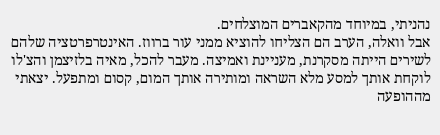נהניתי, במיוחד מהקאברים המוצלחים.
אבל וואלה, הערב הם הצליחו להוציא ממני עור ברווז. האינטרפרטציה שלהם לשירים הייתה מסקרנת, מעניינת ואמיצה. מעבר להכל, מאיה בלזיצמן והצ'לו לוקחת אותך למסע מלא השראה ומותירה אותך המום, קסום ומתפעל. יצאתי מההופעה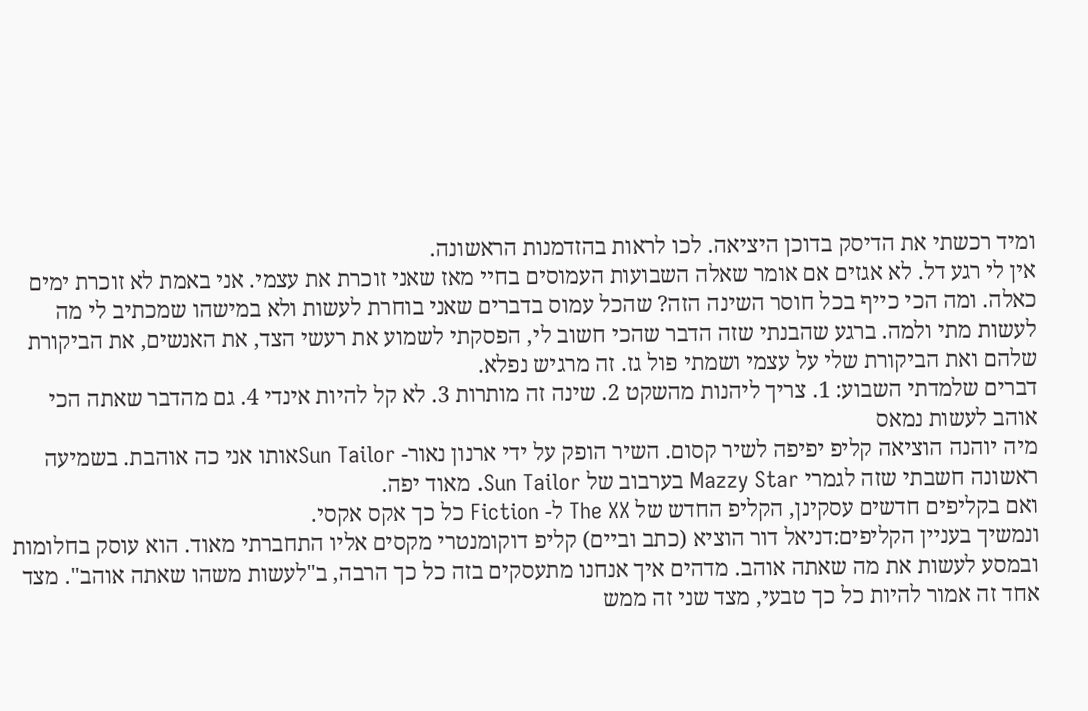ומיד רכשתי את הדיסק בדוכן היציאה. לכו לראות בהזדמנות הראשונה.
אין לי רגע דל. לא אגזים אם אומר שאלה השבועות העמוסים בחיי מאז שאני זוכרת את עצמי. אני באמת לא זוכרת ימים כאלה. ומה הכי כייף בכל חוסר השינה הזה? שהכל עמוס בדברים שאני בוחרת לעשות ולא במישהו שמכתיב לי מה לעשות מתי ולמה. ברגע שהבנתי שזה הדבר שהכי חשוב לי, הפסקתי לשמוע את רעשי הצד, את האנשים, את הביקורת שלהם ואת הביקורת שלי על עצמי ושמתי פול גז. זה מרגיש נפלא.
דברים שלמדתי השבוע: 1. צריך ליהנות מהשקט 2. שינה זה מותרות 3. לא קל להיות אינדי 4. גם מהדבר שאתה הכי אוהב לעשות נמאס
מיה יוהנה הוציאה קליפ יפיפה לשיר קסום. השיר הופק על ידי ארנון נאור- Sun Tailorאותו אני כה אוהבת. בשמיעה ראשונה חשבתי שזה לגמרי Mazzy Star בערבוב של Sun Tailor. מאוד יפה.
ואם בקליפים חדשים עסקינן, הקליפ החדש של The XX ל- Fiction כל כך אקס אקסי.
ונמשיך בעניין הקליפים:דניאל דור הוציא (כתב וביים) קליפ דוקומנטרי מקסים אליו התחברתי מאוד. הוא עוסק בחלומות ובמסע לעשות את מה שאתה אוהב. מדהים איך אנחנו מתעסקים בזה כל כך הרבה, ב"לעשות משהו שאתה אוהב". מצד אחד זה אמור להיות כל כך טבעי, מצד שני זה ממש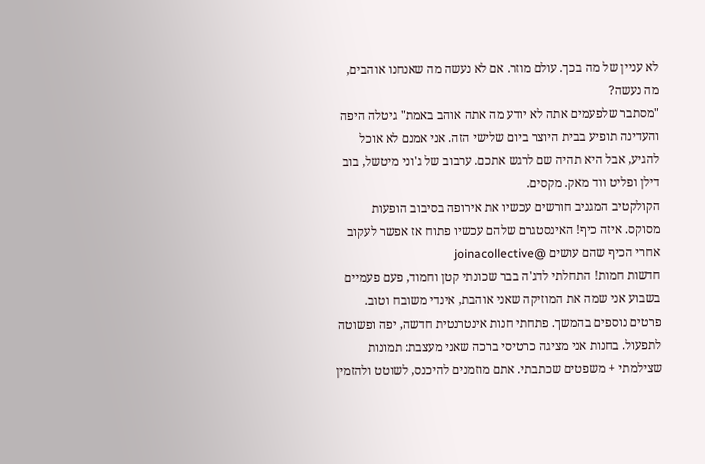לא עניין של מה בכך. עולם מוזר. אם לא נעשה מה שאנחנו אוהבים, מה נעשה?
"מסתבר שלפעמים אתה לא יודע מה אתה אוהב באמת" גיטלה היפה והעדינה תופיע בבית היוצר ביום שלישי הזה. אני אמנם לא אוכל להגיע, אבל היא תהיה שם לרגש אתכם. ערבוב של ג'וני מיטשל, בוב דילן ופליט ווד מאק. מקסים.
הקולקטיב המגניב חורשים עכשיו את אירופה בסיבוב הופעות מסוקס. איזה כיף! האינסטגרם שלהם עכשיו פתוח אז אפשר לעקוב אחרי הכיף שהם עושים @joinacollective
חדשות חמות! התחלתי לדג'ה בבר שכונתי קטן וחמוד, פעם פעמיים בשבוע אני שמה את המוזיקה שאני אוהבת, אינדי משובח וטוב. פרטים נוספים בהמשך. פתחתי חנות אינטרנטית חדשה, יפה ופשוטה לתפעול. בחנות אני מציגה כרטיסי ברכה שאני מעצבת: תמונות שצילמתי + משפטים שכתבתי. אתם מוזמנים להיכנס, לשוטט ולהזמין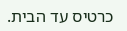כרטיס עד הבית.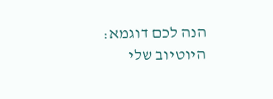הנה לכם דוגמא:
היוטיוב שלי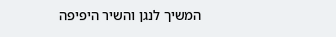המשיך לנגן והשיר היפיפה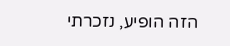הזה הופיע, נזכרתי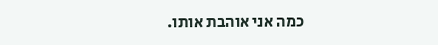כמה אני אוהבת אותו.